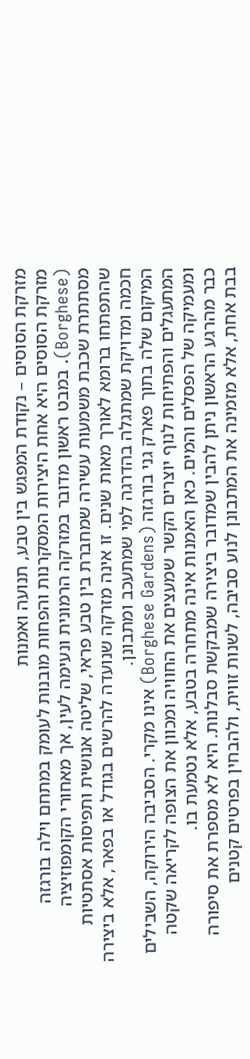מזרקת הסוסים – נקודת המפגש בין טבע, תנועה ואמנות
מזרקת הסוסים היא אחת היצירות המסקרנות והפחות מובנות לעומק במתחם וילה בורגזה (Borghese). במבט ראשון מדובר במזרקה הרמונית ונעימה לעין, אך מאחורי הקומפוזיציה מסתתרת שכבת משמעות עשירה שמחברת בין טבע פראי, שליטה אנושית ותפיסות אסתטיות שהתפתחו ברומא לאורך מאות שנים. זו אינה מזרקה שנועדה להרשים בגודל או בפאר, אלא ביצירה חכמה ומדויקת שמתגלה בהדרגה למי שמתעכב ומתבונן.
המיקום שלה בתוך פארק גני בורגזה (Borghese Gardens) אינו מקרי. הסביבה הירוקה, השבילים המתעגלים והפתיחות לנוף יוצרים הקשר שמעצים את החוויה ומכוון את הצופה לקריאה שקטה ומעמיקה של הפסלים והמים. כאן האמנות אינה מתחרה בטבע, אלא נטמעת בו.
כבר מהרגע הראשון ניתן להבין שמדובר ביצירה שמבקשת סבלנות. היא לא מספרת את סיפורה בבת אחת, אלא מזמינה את המתבונן לנוע סביבה, לשנות זווית, ולהבחין בפרטים קטנים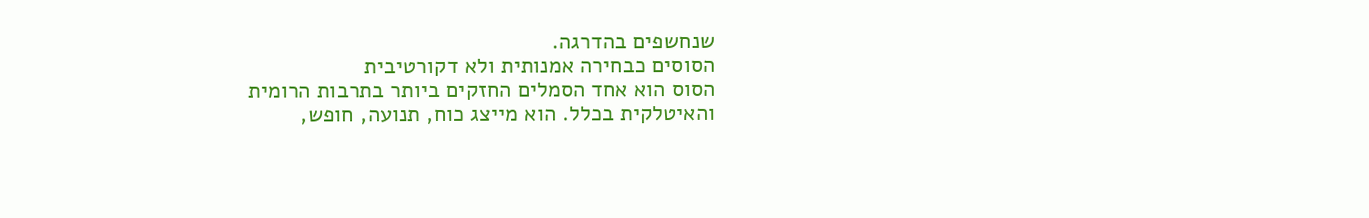שנחשפים בהדרגה.
הסוסים כבחירה אמנותית ולא דקורטיבית
הסוס הוא אחד הסמלים החזקים ביותר בתרבות הרומית והאיטלקית בכלל. הוא מייצג כוח, תנועה, חופש,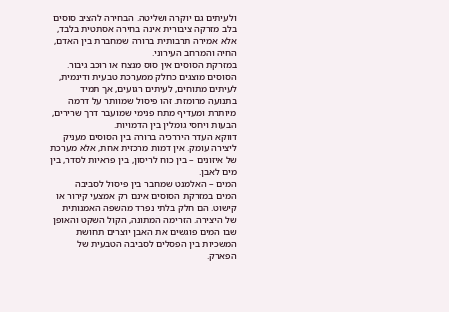ולעיתים גם יוקרה ושליטה. הבחירה להציב סוסים בלב מזרקה ציבורית אינה בחירה אסתטית בלבד, אלא אמירה תרבותית ברורה שמחברת בין האדם, החיה והמרחב העירוני.
במזרקת הסוסים אין סוס מנצח או רוכב גיבור. הסוסים מוצגים כחלק ממערכת טבעית ודינמית, לעיתים מתוחים, לעיתים רגועים, אך תמיד בתנועה מרומזת. זהו פיסול שמוותר על דרמה מיותרת ומעדיף מתח פנימי שמועבר דרך שרירים, הבעות ויחסי גומלין בין הדמויות.
דווקא העדר היררכיה ברורה בין הסוסים מעניק ליצירה עומק. אין דמות מרכזית אחת, אלא מערכת של איזונים – בין כוח לריסון, בין פראיות לסדר, בין מים לאבן.
המים – האלמנט שמחבר בין פיסול לסביבה
המים במזרקת הסוסים אינם רק אמצעי קירור או קישוט. הם חלק בלתי נפרד מהשפה האמנותית של היצירה. הזרימה המתונה, הקול השקט והאופן שבו המים פוגשים את האבן יוצרים תחושת המשכיות בין הפסלים לסביבה הטבעית של הפארק.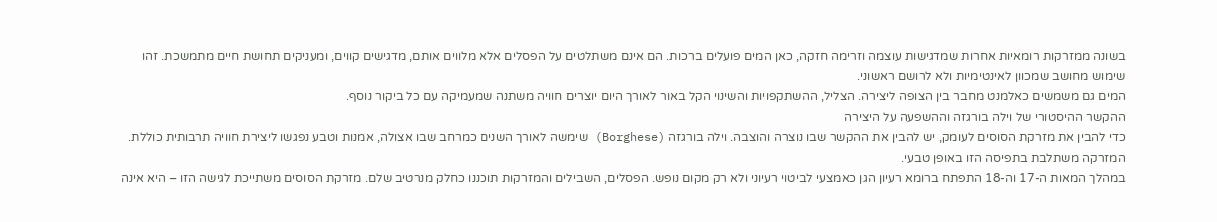בשונה ממזרקות רומאיות אחרות שמדגישות עוצמה וזרימה חזקה, כאן המים פועלים ברכות. הם אינם משתלטים על הפסלים אלא מלווים אותם, מדגישים קווים, ומעניקים תחושת חיים מתמשכת. זהו שימוש מחושב שמכוון לאינטימיות ולא לרושם ראשוני.
המים גם משמשים כאלמנט מחבר בין הצופה ליצירה. הצליל, ההשתקפויות והשינוי הקל באור לאורך היום יוצרים חוויה משתנה שמעמיקה עם כל ביקור נוסף.
ההקשר ההיסטורי של וילה בורגזה וההשפעה על היצירה
כדי להבין את מזרקת הסוסים לעומק, יש להבין את ההקשר שבו נוצרה והוצבה. וילה בורגזה (Borghese) שימשה לאורך השנים כמרחב שבו אצולה, אמנות וטבע נפגשו ליצירת חוויה תרבותית כוללת. המזרקה משתלבת בתפיסה הזו באופן טבעי.
במהלך המאות ה-17 וה-18 התפתח ברומא רעיון הגן כאמצעי לביטוי רעיוני ולא רק מקום נופש. הפסלים, השבילים והמזרקות תוכננו כחלק מנרטיב שלם. מזרקת הסוסים משתייכת לגישה הזו – היא אינה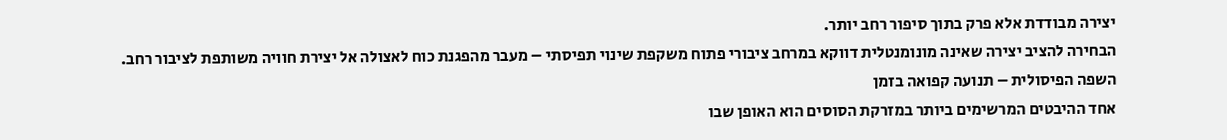יצירה מבודדת אלא פרק בתוך סיפור רחב יותר.
הבחירה להציב יצירה שאינה מונומנטלית דווקא במרחב ציבורי פתוח משקפת שינוי תפיסתי – מעבר מהפגנת כוח לאצולה אל יצירת חוויה משותפת לציבור רחב.
השפה הפיסולית – תנועה קפואה בזמן
אחד ההיבטים המרשימים ביותר במזרקת הסוסים הוא האופן שבו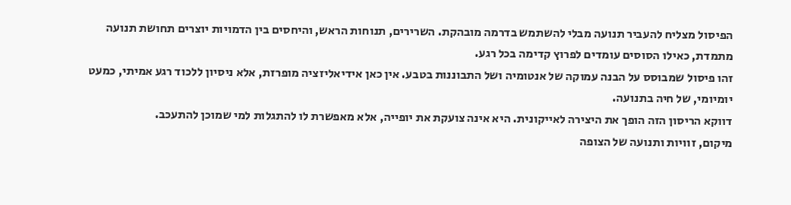הפיסול מצליח להעביר תנועה מבלי להשתמש בדרמה מובהקת. השרירים, תנוחות הראש, והיחסים בין הדמויות יוצרים תחושת תנועה מתמדת, כאילו הסוסים עומדים לפרוץ קדימה בכל רגע.
זהו פיסול שמבוסס על הבנה עמוקה של אנטומיה ושל התבוננות בטבע. אין כאן אידיאליזציה מופרזת, אלא ניסיון ללכוד רגע אמיתי, כמעט יומיומי, של חיה בתנועה.
דווקא הריסון הזה הופך את היצירה לאייקונית. היא אינה צועקת את יופייה, אלא מאפשרת לו להתגלות למי שמוכן להתעכב.
מיקום, זוויות ותנועה של הצופה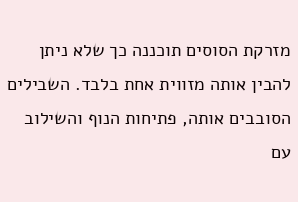מזרקת הסוסים תוכננה כך שלא ניתן להבין אותה מזווית אחת בלבד. השבילים הסובבים אותה, פתיחות הנוף והשילוב עם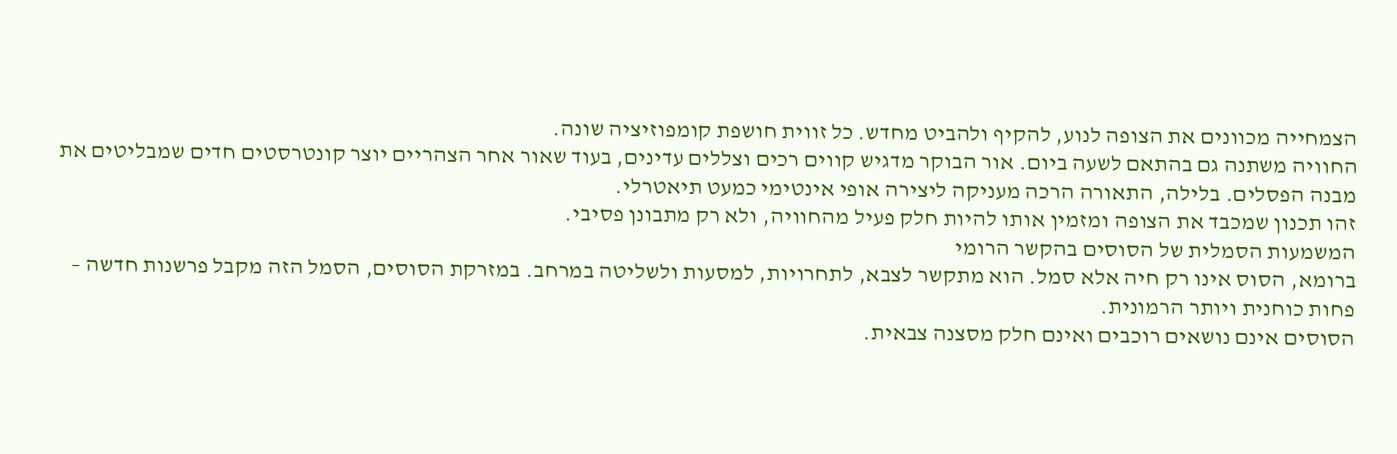הצמחייה מכוונים את הצופה לנוע, להקיף ולהביט מחדש. כל זווית חושפת קומפוזיציה שונה.
החוויה משתנה גם בהתאם לשעה ביום. אור הבוקר מדגיש קווים רכים וצללים עדינים, בעוד שאור אחר הצהריים יוצר קונטרסטים חדים שמבליטים את מבנה הפסלים. בלילה, התאורה הרכה מעניקה ליצירה אופי אינטימי כמעט תיאטרלי.
זהו תכנון שמכבד את הצופה ומזמין אותו להיות חלק פעיל מהחוויה, ולא רק מתבונן פסיבי.
המשמעות הסמלית של הסוסים בהקשר הרומי
ברומא, הסוס אינו רק חיה אלא סמל. הוא מתקשר לצבא, לתחרויות, למסעות ולשליטה במרחב. במזרקת הסוסים, הסמל הזה מקבל פרשנות חדשה – פחות כוחנית ויותר הרמונית.
הסוסים אינם נושאים רוכבים ואינם חלק מסצנה צבאית.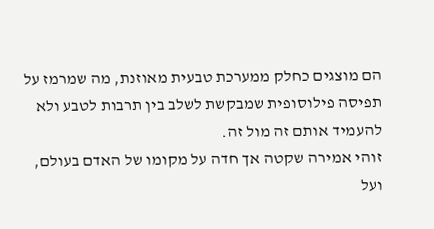הם מוצגים כחלק ממערכת טבעית מאוזנת, מה שמרמז על תפיסה פילוסופית שמבקשת לשלב בין תרבות לטבע ולא להעמיד אותם זה מול זה.
זוהי אמירה שקטה אך חדה על מקומו של האדם בעולם, ועל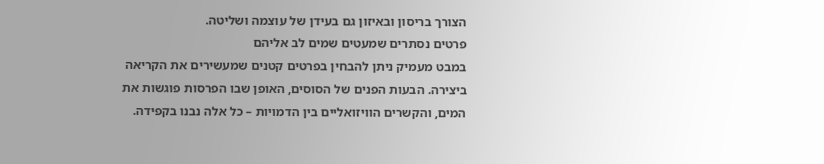הצורך בריסון ובאיזון גם בעידן של עוצמה ושליטה.
פרטים נסתרים שמעטים שמים לב אליהם
במבט מעמיק ניתן להבחין בפרטים קטנים שמעשירים את הקריאה ביצירה. הבעות הפנים של הסוסים, האופן שבו הפרסות פוגשות את המים, והקשרים הוויזואליים בין הדמויות – כל אלה נבנו בקפידה.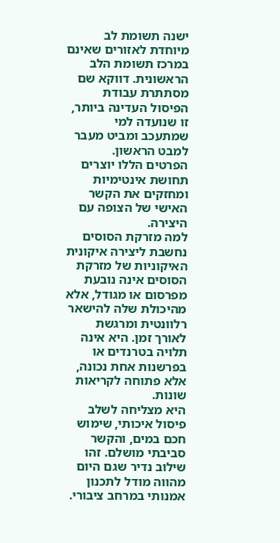ישנה תשומת לב מיוחדת לאזורים שאינם במרכז תשומת הלב הראשונית. דווקא שם מסתתרת עבודת הפיסול העדינה ביותר, זו שנועדה למי שמתעכב ומביט מעבר למבט הראשון.
הפרטים הללו יוצרים תחושת אינטימיות ומחזקים את הקשר האישי של הצופה עם היצירה.
למה מזרקת הסוסים נחשבת ליצירה איקונית
האיקוניות של מזרקת הסוסים אינה נובעת מפרסום או מגודל, אלא מהיכולת שלה להישאר רלוונטית ומרגשת לאורך זמן. היא אינה תלויה בטרנדים או בפרשנות אחת נכונה, אלא פתוחה לקריאות שונות.
היא מצליחה לשלב פיסול איכותי, שימוש חכם במים, והקשר סביבתי מושלם. זהו שילוב נדיר שגם היום מהווה מודל לתכנון אמנותי במרחב ציבורי.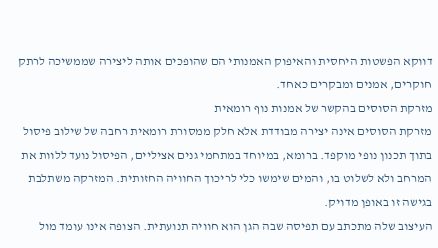דווקא הפשטות היחסית והאיפוק האמנותי הם שהופכים אותה ליצירה שממשיכה לרתק חוקרים, אמנים ומבקרים כאחד.
מזרקת הסוסים בהקשר של אמנות נוף רומאית
מזרקת הסוסים אינה יצירה מבודדת אלא חלק ממסורת רומאית רחבה של שילוב פיסול בתוך תכנון נופי מוקפד. ברומא, במיוחד במתחמי גנים אציליים, הפיסול נועד ללוות את המרחב ולא לשלוט בו, והמים שימשו כלי לריכוך החוויה החזותית. המזרקה משתלבת בגישה זו באופן מדויק.
העיצוב שלה מתכתב עם תפיסה שבה הגן הוא חוויה תנועתית. הצופה אינו עומד מול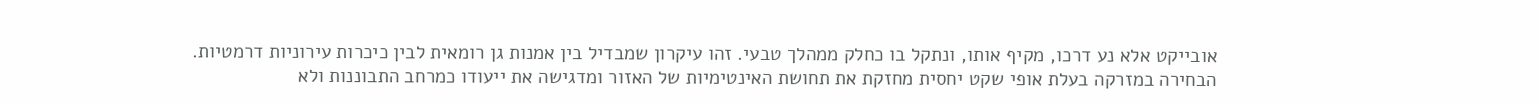אובייקט אלא נע דרכו, מקיף אותו, ונתקל בו כחלק ממהלך טבעי. זהו עיקרון שמבדיל בין אמנות גן רומאית לבין כיכרות עירוניות דרמטיות.
הבחירה במזרקה בעלת אופי שקט יחסית מחזקת את תחושת האינטימיות של האזור ומדגישה את ייעודו כמרחב התבוננות ולא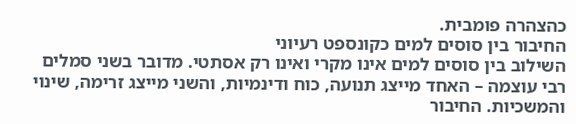כהצהרה פומבית.
החיבור בין סוסים למים כקונספט רעיוני
השילוב בין סוסים למים אינו מקרי ואינו רק אסתטי. מדובר בשני סמלים רבי עוצמה – האחד מייצג תנועה, כוח ודינמיות, והשני מייצג זרימה, שינוי והמשכיות. החיבור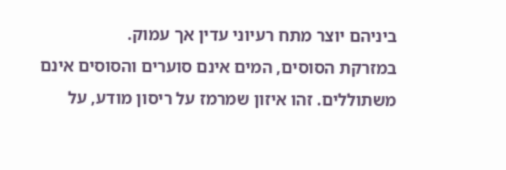ביניהם יוצר מתח רעיוני עדין אך עמוק.
במזרקת הסוסים, המים אינם סוערים והסוסים אינם משתוללים. זהו איזון שמרמז על ריסון מודע, על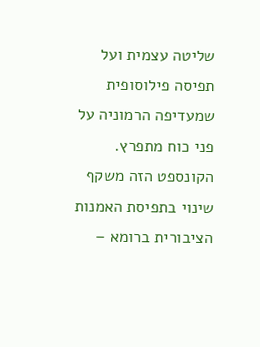שליטה עצמית ועל תפיסה פילוסופית שמעדיפה הרמוניה על פני כוח מתפרץ.
הקונספט הזה משקף שינוי בתפיסת האמנות הציבורית ברומא –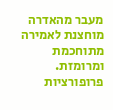מעבר מהאדרה מוחצנת לאמירה מתוחכמת ומרומזת.
פרופורציות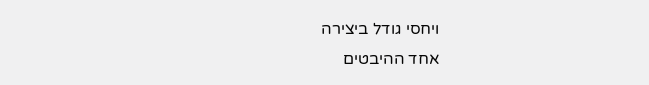ויחסי גודל ביצירה
אחד ההיבטים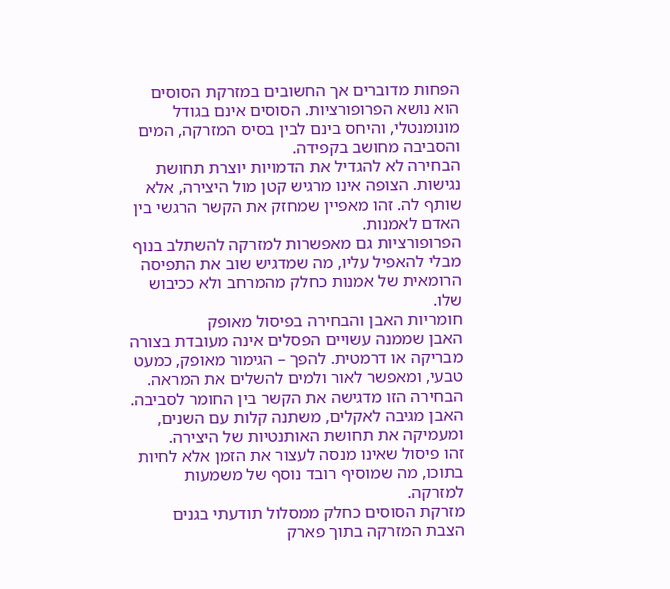הפחות מדוברים אך החשובים במזרקת הסוסים הוא נושא הפרופורציות. הסוסים אינם בגודל מונומנטלי, והיחס בינם לבין בסיס המזרקה, המים והסביבה מחושב בקפידה.
הבחירה לא להגדיל את הדמויות יוצרת תחושת נגישות. הצופה אינו מרגיש קטן מול היצירה, אלא שותף לה. זהו מאפיין שמחזק את הקשר הרגשי בין האדם לאמנות.
הפרופורציות גם מאפשרות למזרקה להשתלב בנוף מבלי להאפיל עליו, מה שמדגיש שוב את התפיסה הרומאית של אמנות כחלק מהמרחב ולא ככיבוש שלו.
חומריות האבן והבחירה בפיסול מאופק
האבן שממנה עשויים הפסלים אינה מעובדת בצורה מבריקה או דרמטית. להפך – הגימור מאופק, כמעט טבעי, ומאפשר לאור ולמים להשלים את המראה.
הבחירה הזו מדגישה את הקשר בין החומר לסביבה. האבן מגיבה לאקלים, משתנה קלות עם השנים, ומעמיקה את תחושת האותנטיות של היצירה.
זהו פיסול שאינו מנסה לעצור את הזמן אלא לחיות בתוכו, מה שמוסיף רובד נוסף של משמעות למזרקה.
מזרקת הסוסים כחלק ממסלול תודעתי בגנים
הצבת המזרקה בתוך פארק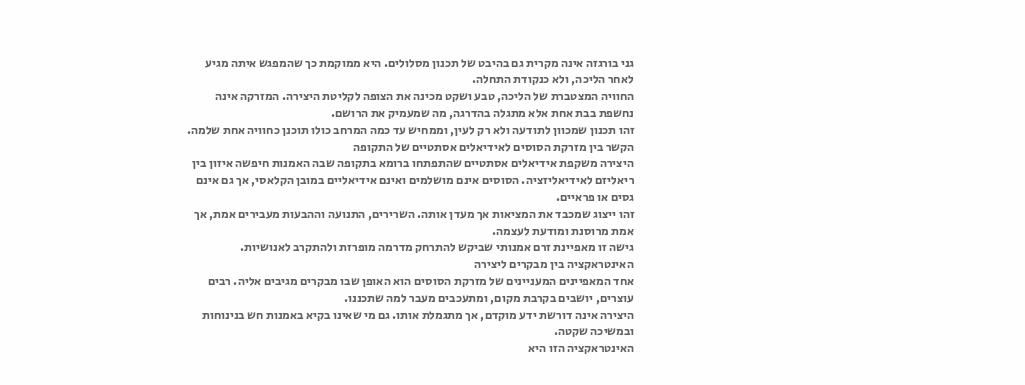גני בורגזה אינה מקרית גם בהיבט של תכנון מסלולים. היא ממוקמת כך שהמפגש איתה מגיע לאחר הליכה, ולא כנקודת התחלה.
החוויה המצטברת של הליכה, טבע ושקט מכינה את הצופה לקליטת היצירה. המזרקה אינה נחשפת בבת אחת אלא מתגלה בהדרגה, מה שמעמיק את הרושם.
זהו תכנון שמכוון לתודעה ולא רק לעין, וממחיש עד כמה המרחב כולו תוכנן כחוויה אחת שלמה.
הקשר בין מזרקת הסוסים לאידיאלים אסתטיים של התקופה
היצירה משקפת אידיאלים אסתטיים שהתפתחו ברומא בתקופה שבה האמנות חיפשה איזון בין ריאליזם לאידיאליזציה. הסוסים אינם מושלמים ואינם אידיאליים במובן הקלאסי, אך גם אינם גסים או פראיים.
זהו ייצוג שמכבד את המציאות אך מעדן אותה. השרירים, התנועה וההבעות מעבירים אמת, אך אמת מרוסנת ומודעת לעצמה.
גישה זו מאפיינת זרם אמנותי שביקש להתרחק מדרמה מופרזת ולהתקרב לאנושיות.
האינטראקציה בין מבקרים ליצירה
אחד המאפיינים המעניינים של מזרקת הסוסים הוא האופן שבו מבקרים מגיבים אליה. רבים עוצרים, יושבים בקרבת מקום, ומתעכבים מעבר למה שתכננו.
היצירה אינה דורשת ידע מוקדם, אך מתגמלת אותו. גם מי שאינו בקיא באמנות חש בנינוחות ובמשיכה שקטה.
האינטראקציה הזו היא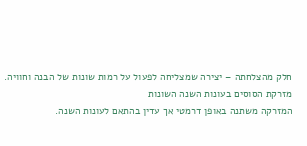חלק מהצלחתה – יצירה שמצליחה לפעול על רמות שונות של הבנה וחוויה.
מזרקת הסוסים בעונות השנה השונות
המזרקה משתנה באופן דרמטי אך עדין בהתאם לעונות השנה.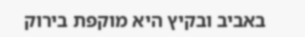באביב ובקיץ היא מוקפת בירוק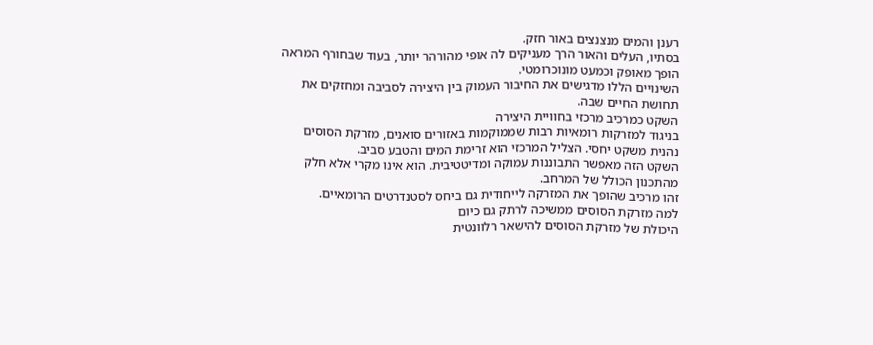רענן והמים מנצנצים באור חזק.
בסתיו, העלים והאור הרך מעניקים לה אופי מהורהר יותר, בעוד שבחורף המראה הופך מאופק וכמעט מונוכרומטי.
השינויים הללו מדגישים את החיבור העמוק בין היצירה לסביבה ומחזקים את תחושת החיים שבה.
השקט כמרכיב מרכזי בחוויית היצירה
בניגוד למזרקות רומאיות רבות שממוקמות באזורים סואנים, מזרקת הסוסים נהנית משקט יחסי. הצליל המרכזי הוא זרימת המים והטבע סביב.
השקט הזה מאפשר התבוננות עמוקה ומדיטטיבית. הוא אינו מקרי אלא חלק מהתכנון הכולל של המרחב.
זהו מרכיב שהופך את המזרקה לייחודית גם ביחס לסטנדרטים הרומאיים.
למה מזרקת הסוסים ממשיכה לרתק גם כיום
היכולת של מזרקת הסוסים להישאר רלוונטית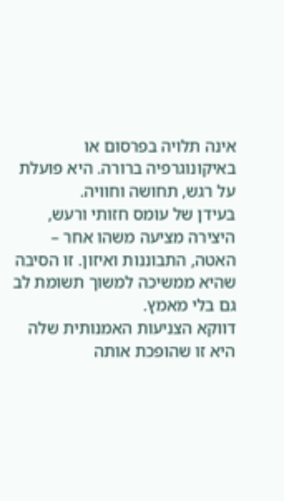אינה תלויה בפרסום או באיקונוגרפיה ברורה. היא פועלת על רגש, תחושה וחוויה.
בעידן של עומס חזותי ורעש, היצירה מציעה משהו אחר – האטה, התבוננות ואיזון. זו הסיבה שהיא ממשיכה למשוך תשומת לב גם בלי מאמץ.
דווקא הצניעות האמנותית שלה היא זו שהופכת אותה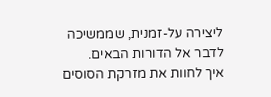ליצירה על-זמנית, שממשיכה לדבר אל הדורות הבאים.
איך לחוות את מזרקת הסוסים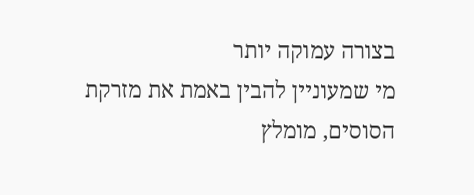בצורה עמוקה יותר
מי שמעוניין להבין באמת את מזרקת הסוסים, מומלץ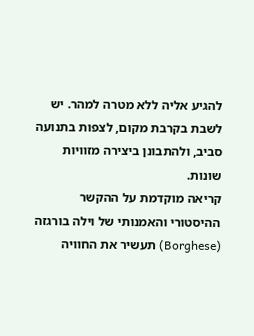להגיע אליה ללא מטרה למהר. יש לשבת בקרבת מקום, לצפות בתנועה סביב, ולהתבונן ביצירה מזוויות שונות.
קריאה מוקדמת על ההקשר ההיסטורי והאמנותי של וילה בורגזה (Borghese) תעשיר את החוויה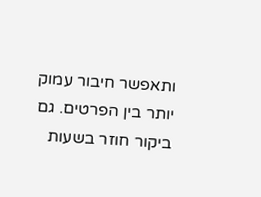ותאפשר חיבור עמוק יותר בין הפרטים. גם ביקור חוזר בשעות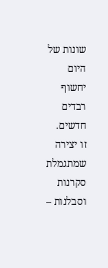שונות של היום יחשוף רבדים חדשים.
זו יצירה שמתגמלת סקרנות וסבלנות –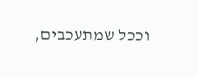וככל שמתעכבים,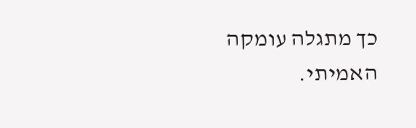כך מתגלה עומקה האמיתי.